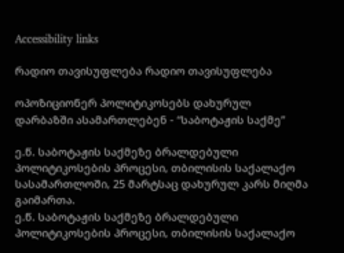Accessibility links

რადიო თავისუფლება რადიო თავისუფლება

ოპოზიციონერ პოლიტიკოსებს დახურულ დარბაზში ასამართლებენ - “საბოტაჟის საქმე”

ე.წ. საბოტაჟის საქმეზე ბრალდებული პოლიტიკოსების პროცესი, თბილისის საქალაქო სასამართლოში, 25 მარტსაც დახურულ კარს მიღმა გაიმართა.
ე.წ. საბოტაჟის საქმეზე ბრალდებული პოლიტიკოსების პროცესი, თბილისის საქალაქო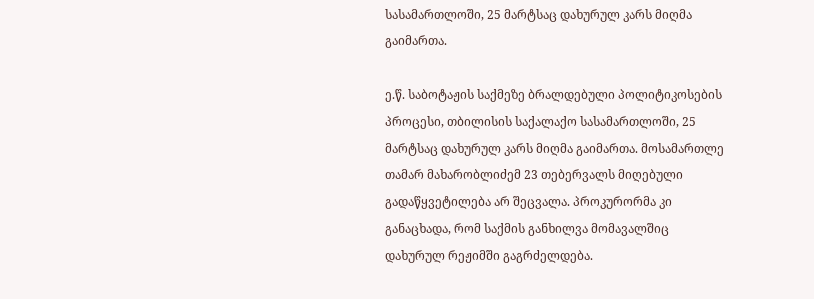სასამართლოში, 25 მარტსაც დახურულ კარს მიღმა გაიმართა.

ე.წ. საბოტაჟის საქმეზე ბრალდებული პოლიტიკოსების პროცესი, თბილისის საქალაქო სასამართლოში, 25 მარტსაც დახურულ კარს მიღმა გაიმართა. მოსამართლე თამარ მახარობლიძემ 23 თებერვალს მიღებული გადაწყვეტილება არ შეცვალა. პროკურორმა კი განაცხადა, რომ საქმის განხილვა მომავალშიც დახურულ რეჟიმში გაგრძელდება.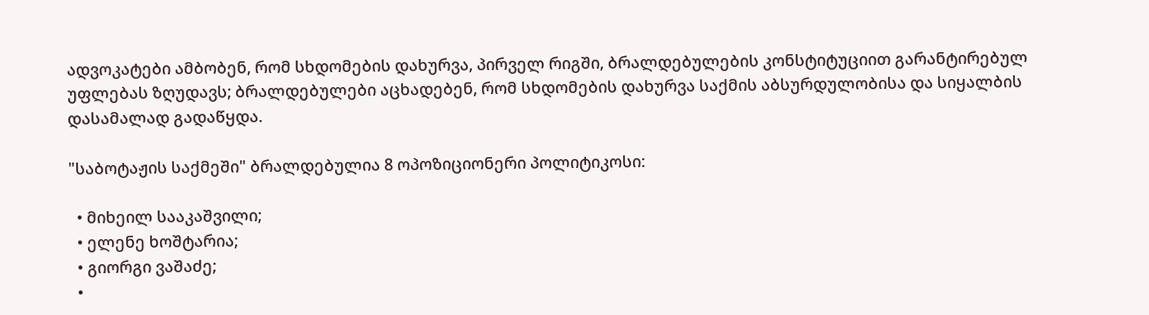ადვოკატები ამბობენ, რომ სხდომების დახურვა, პირველ რიგში, ბრალდებულების კონსტიტუციით გარანტირებულ უფლებას ზღუდავს; ბრალდებულები აცხადებენ, რომ სხდომების დახურვა საქმის აბსურდულობისა და სიყალბის დასამალად გადაწყდა.

"საბოტაჟის საქმეში" ბრალდებულია 8 ოპოზიციონერი პოლიტიკოსი:

  • მიხეილ სააკაშვილი;
  • ელენე ხოშტარია;
  • გიორგი ვაშაძე;
  •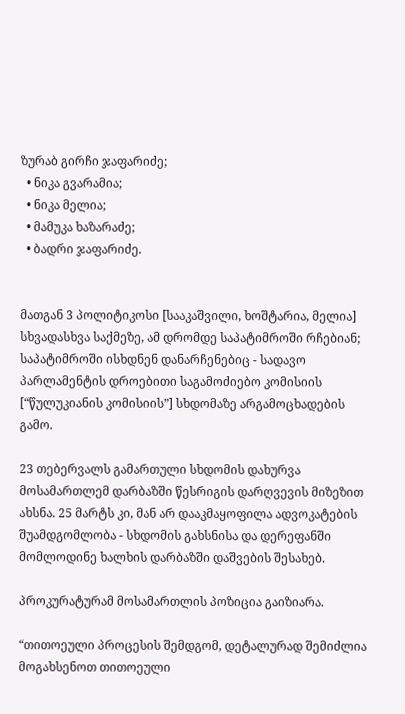ზურაბ გირჩი ჯაფარიძე;
  • ნიკა გვარამია;
  • ნიკა მელია;
  • მამუკა ხაზარაძე;
  • ბადრი ჯაფარიძე.


მათგან 3 პოლიტიკოსი [სააკაშვილი, ხოშტარია, მელია] სხვადასხვა საქმეზე, ამ დრომდე საპატიმროში რჩებიან; საპატიმროში ისხდნენ დანარჩენებიც - სადავო პარლამენტის დროებითი საგამოძიებო კომისიის [“წულუკიანის კომისიის”] სხდომაზე არგამოცხადების გამო.

23 თებერვალს გამართული სხდომის დახურვა მოსამართლემ დარბაზში წესრიგის დარღვევის მიზეზით ახსნა. 25 მარტს კი, მან არ დააკმაყოფილა ადვოკატების შუამდგომლობა - სხდომის გახსნისა და დერეფანში მომლოდინე ხალხის დარბაზში დაშვების შესახებ.

პროკურატურამ მოსამართლის პოზიცია გაიზიარა.

“თითოეული პროცესის შემდგომ, დეტალურად შემიძლია მოგახსენოთ თითოეული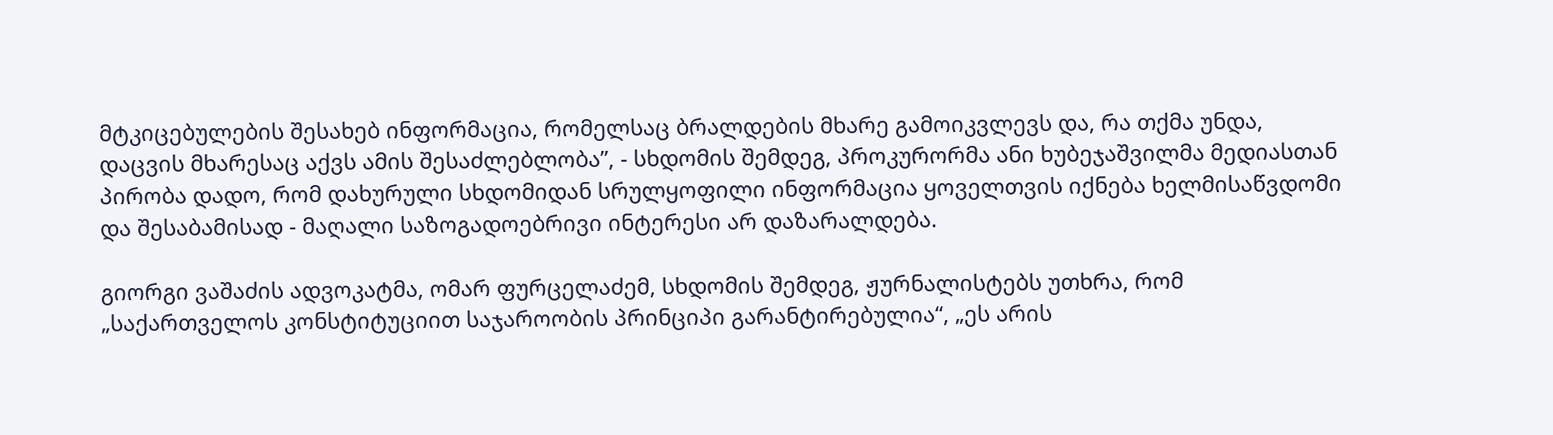მტკიცებულების შესახებ ინფორმაცია, რომელსაც ბრალდების მხარე გამოიკვლევს და, რა თქმა უნდა, დაცვის მხარესაც აქვს ამის შესაძლებლობა”, - სხდომის შემდეგ, პროკურორმა ანი ხუბეჯაშვილმა მედიასთან პირობა დადო, რომ დახურული სხდომიდან სრულყოფილი ინფორმაცია ყოველთვის იქნება ხელმისაწვდომი და შესაბამისად - მაღალი საზოგადოებრივი ინტერესი არ დაზარალდება.

გიორგი ვაშაძის ადვოკატმა, ომარ ფურცელაძემ, სხდომის შემდეგ, ჟურნალისტებს უთხრა, რომ „საქართველოს კონსტიტუციით საჯაროობის პრინციპი გარანტირებულია“, „ეს არის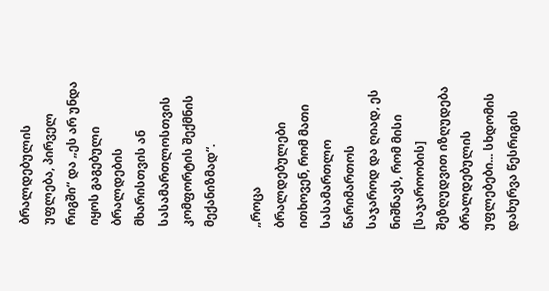ბრალდებულის უფლება, პირველ რიგში“ და „ეს არ უნდა იყოს გაგებული ბრალდების მხარისთვის ან სასამართლოსთვის კომფორტის შექმნის მექანიზმად“.

„როცა ბრალდებულები ითხოვენ, რომ მათი სასამართლო წარიმართოს საჯაროდ და ღიად, ეს ნიშნავს, რომ მისი [საჯაროობის] შეზღუდვით იზღუდება ბრალდებულის უფლებები... სხდომის დახურვა წესრიგის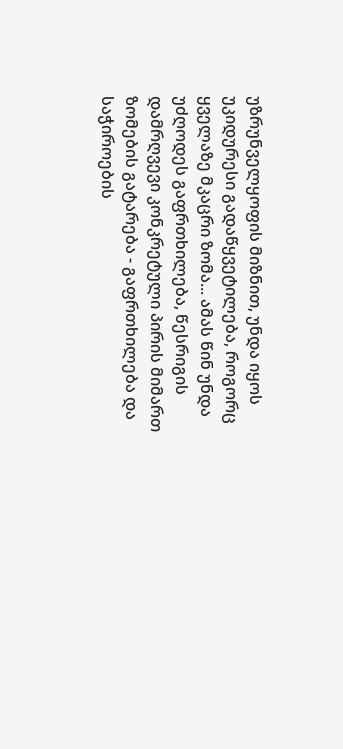უზრუნველყოფის მიზნით, უნდა იყოს უკიდურესი გადაწყვეტილება, როგორც ყველაზე მკაცრი ზომა... ამას წინ უნდა უძღოდეს გაფრთხილება, წესრიგის დამრღვევი კონკრეტული პირის მიმართ ზომების გატარება - გაფრთხილება და საჭიროების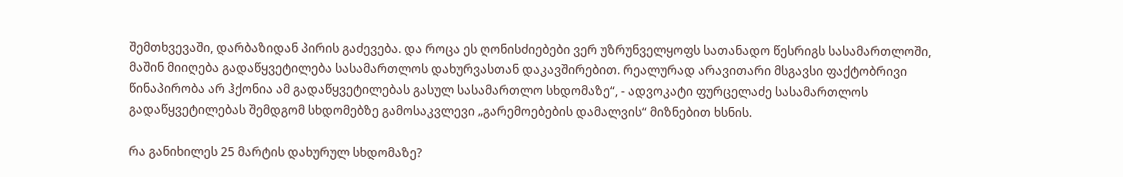შემთხვევაში, დარბაზიდან პირის გაძევება. და როცა ეს ღონისძიებები ვერ უზრუნველყოფს სათანადო წესრიგს სასამართლოში, მაშინ მიიღება გადაწყვეტილება სასამართლოს დახურვასთან დაკავშირებით. რეალურად არავითარი მსგავსი ფაქტობრივი წინაპირობა არ ჰქონია ამ გადაწყვეტილებას გასულ სასამართლო სხდომაზე“, - ადვოკატი ფურცელაძე სასამართლოს გადაწყვეტილებას შემდგომ სხდომებზე გამოსაკვლევი „გარემოებების დამალვის“ მიზნებით ხსნის.

რა განიხილეს 25 მარტის დახურულ სხდომაზე?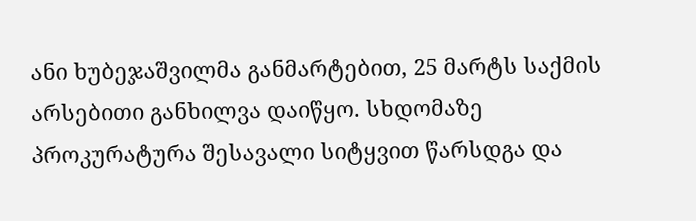ანი ხუბეჯაშვილმა განმარტებით, 25 მარტს საქმის არსებითი განხილვა დაიწყო. სხდომაზე პროკურატურა შესავალი სიტყვით წარსდგა და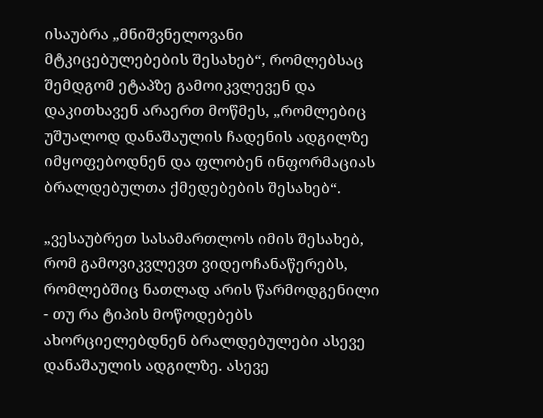ისაუბრა „მნიშვნელოვანი მტკიცებულებების შესახებ“, რომლებსაც შემდგომ ეტაპზე გამოიკვლევენ და დაკითხავენ არაერთ მოწმეს, „რომლებიც უშუალოდ დანაშაულის ჩადენის ადგილზე იმყოფებოდნენ და ფლობენ ინფორმაციას ბრალდებულთა ქმედებების შესახებ“.

„ვესაუბრეთ სასამართლოს იმის შესახებ, რომ გამოვიკვლევთ ვიდეოჩანაწერებს, რომლებშიც ნათლად არის წარმოდგენილი - თუ რა ტიპის მოწოდებებს ახორციელებდნენ ბრალდებულები ასევე დანაშაულის ადგილზე. ასევე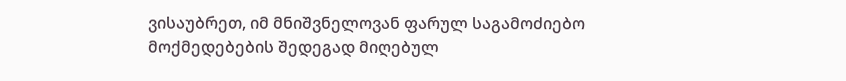ვისაუბრეთ, იმ მნიშვნელოვან ფარულ საგამოძიებო მოქმედებების შედეგად მიღებულ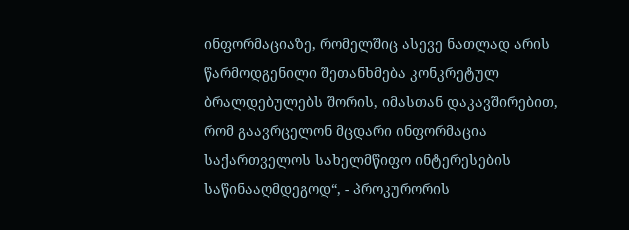ინფორმაციაზე, რომელშიც ასევე ნათლად არის წარმოდგენილი შეთანხმება კონკრეტულ ბრალდებულებს შორის, იმასთან დაკავშირებით, რომ გაავრცელონ მცდარი ინფორმაცია საქართველოს სახელმწიფო ინტერესების საწინააღმდეგოდ“, - პროკურორის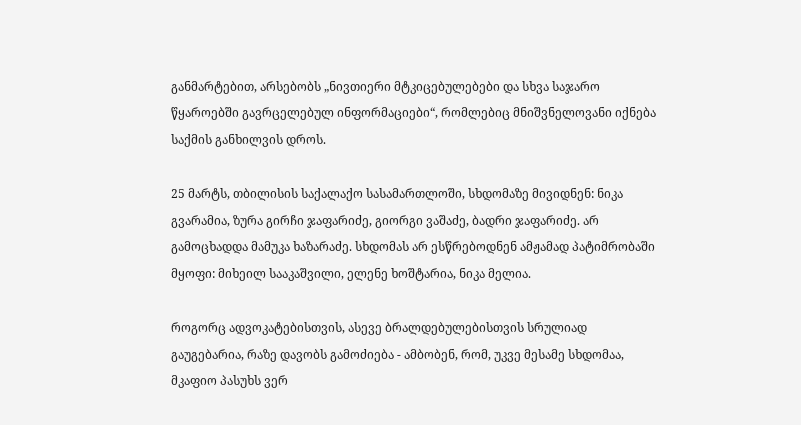განმარტებით, არსებობს „ნივთიერი მტკიცებულებები და სხვა საჯარო წყაროებში გავრცელებულ ინფორმაციები“, რომლებიც მნიშვნელოვანი იქნება საქმის განხილვის დროს.

25 მარტს, თბილისის საქალაქო სასამართლოში, სხდომაზე მივიდნენ: ნიკა გვარამია, ზურა გირჩი ჯაფარიძე, გიორგი ვაშაძე, ბადრი ჯაფარიძე. არ გამოცხადდა მამუკა ხაზარაძე. სხდომას არ ესწრებოდნენ ამჟამად პატიმრობაში მყოფი: მიხეილ სააკაშვილი, ელენე ხოშტარია, ნიკა მელია.

როგორც ადვოკატებისთვის, ასევე ბრალდებულებისთვის სრულიად გაუგებარია, რაზე დავობს გამოძიება - ამბობენ, რომ, უკვე მესამე სხდომაა, მკაფიო პასუხს ვერ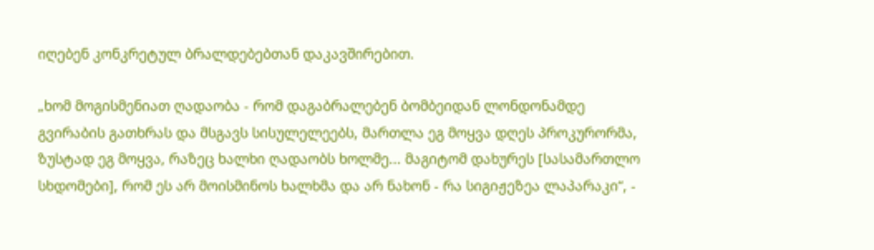იღებენ კონკრეტულ ბრალდებებთან დაკავშირებით.

„ხომ მოგისმენიათ ღადაობა - რომ დაგაბრალებენ ბომბეიდან ლონდონამდე გვირაბის გათხრას და მსგავს სისულელეებს, მართლა ეგ მოყვა დღეს პროკურორმა, ზუსტად ეგ მოყვა, რაზეც ხალხი ღადაობს ხოლმე... მაგიტომ დახურეს [სასამართლო სხდომები], რომ ეს არ მოისმინოს ხალხმა და არ ნახონ - რა სიგიჟეზეა ლაპარაკი“, -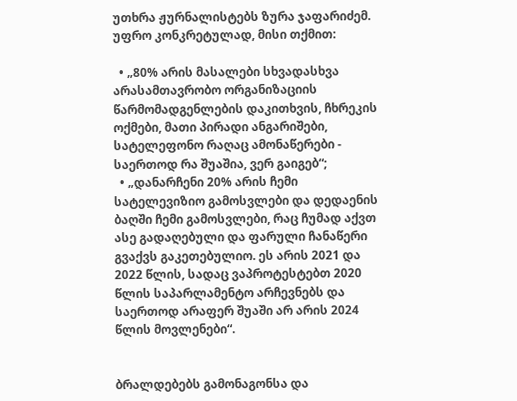უთხრა ჟურნალისტებს ზურა ჯაფარიძემ. უფრო კონკრეტულად, მისი თქმით:

  • „80% არის მასალები სხვადასხვა არასამთავრობო ორგანიზაციის წარმომადგენლების დაკითხვის, ჩხრეკის ოქმები, მათი პირადი ანგარიშები, სატელეფონო რაღაც ამონაწერები - საერთოდ რა შუაშია, ვერ გაიგებ“;
  • „დანარჩენი 20% არის ჩემი სატელევიზიო გამოსვლები და დედაენის ბაღში ჩემი გამოსვლები, რაც ჩუმად აქვთ ასე გადაღებული და ფარული ჩანაწერი გვაქვს გაკეთებულიო. ეს არის 2021 და 2022 წლის, სადაც ვაპროტესტებთ 2020 წლის საპარლამენტო არჩევნებს და საერთოდ არაფერ შუაში არ არის 2024 წლის მოვლენები“.


ბრალდებებს გამონაგონსა და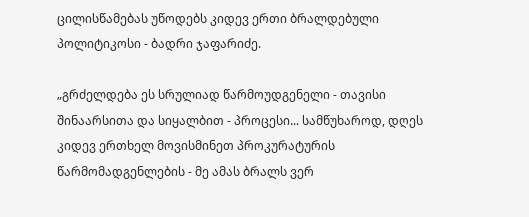ცილისწამებას უწოდებს კიდევ ერთი ბრალდებული პოლიტიკოსი - ბადრი ჯაფარიძე.

„გრძელდება ეს სრულიად წარმოუდგენელი - თავისი შინაარსითა და სიყალბით - პროცესი... სამწუხაროდ, დღეს კიდევ ერთხელ მოვისმინეთ პროკურატურის წარმომადგენლების - მე ამას ბრალს ვერ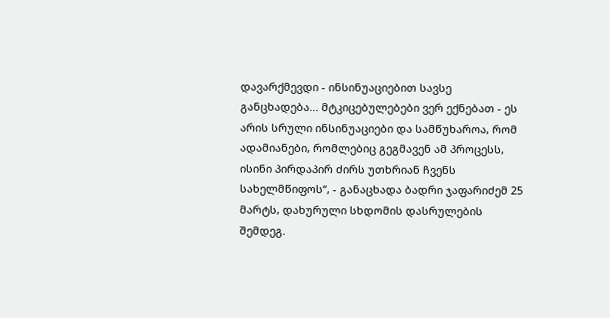დავარქმევდი - ინსინუაციებით სავსე განცხადება... მტკიცებულებები ვერ ექნებათ - ეს არის სრული ინსინუაციები და სამწუხაროა, რომ ადამიანები, რომლებიც გეგმავენ ამ პროცესს, ისინი პირდაპირ ძირს უთხრიან ჩვენს სახელმწიფოს“, - განაცხადა ბადრი ჯაფარიძემ 25 მარტს, დახურული სხდომის დასრულების შემდეგ.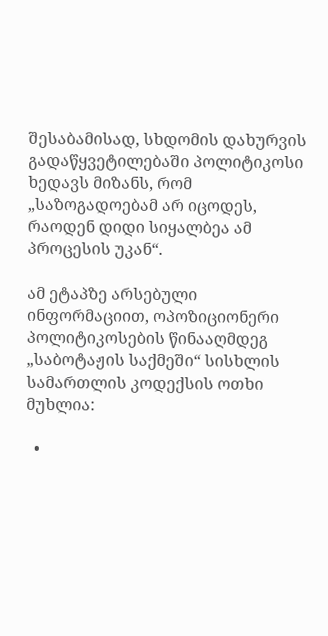შესაბამისად, სხდომის დახურვის გადაწყვეტილებაში პოლიტიკოსი ხედავს მიზანს, რომ „საზოგადოებამ არ იცოდეს, რაოდენ დიდი სიყალბეა ამ პროცესის უკან“.

ამ ეტაპზე არსებული ინფორმაციით, ოპოზიციონერი პოლიტიკოსების წინააღმდეგ „საბოტაჟის საქმეში“ სისხლის სამართლის კოდექსის ოთხი მუხლია:

  •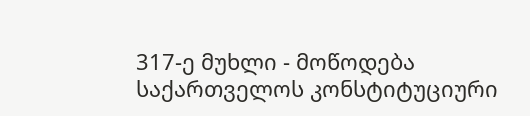317-ე მუხლი - მოწოდება საქართველოს კონსტიტუციური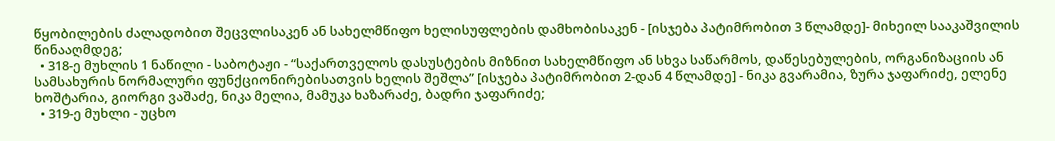წყობილების ძალადობით შეცვლისაკენ ან სახელმწიფო ხელისუფლების დამხობისაკენ - [ისჯება პატიმრობით 3 წლამდე]- მიხეილ სააკაშვილის წინააღმდეგ;
  • 318-ე მუხლის 1 ნაწილი - საბოტაჟი - “საქართველოს დასუსტების მიზნით სახელმწიფო ან სხვა საწარმოს, დაწესებულების, ორგანიზაციის ან სამსახურის ნორმალური ფუნქციონირებისათვის ხელის შეშლა” [ისჯება პატიმრობით 2-დან 4 წლამდე] - ნიკა გვარამია, ზურა ჯაფარიძე, ელენე ხოშტარია, გიორგი ვაშაძე, ნიკა მელია, მამუკა ხაზარაძე, ბადრი ჯაფარიძე;
  • 319-ე მუხლი - უცხო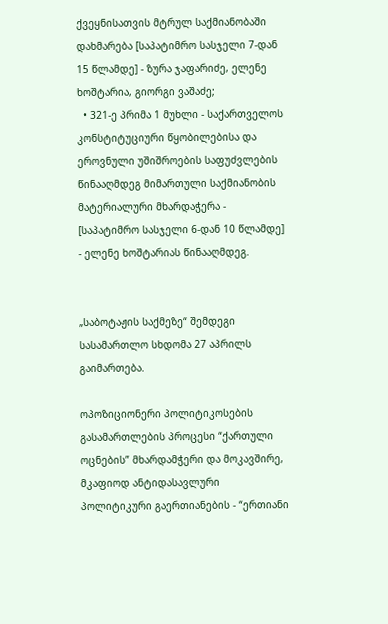ქვეყნისათვის მტრულ საქმიანობაში დახმარება [საპატიმრო სასჯელი 7-დან 15 წლამდე] - ზურა ჯაფარიძე, ელენე ხოშტარია, გიორგი ვაშაძე;
  • 321-ე პრიმა 1 მუხლი - საქართველოს კონსტიტუციური წყობილებისა და ეროვნული უშიშროების საფუძვლების წინააღმდეგ მიმართული საქმიანობის მატერიალური მხარდაჭერა - [საპატიმრო სასჯელი 6-დან 10 წლამდე] - ელენე ხოშტარიას წინააღმდეგ.


„საბოტაჟის საქმეზე“ შემდეგი სასამართლო სხდომა 27 აპრილს გაიმართება.

ოპოზიციონერი პოლიტიკოსების გასამართლების პროცესი “ქართული ოცნების” მხარდამჭერი და მოკავშირე, მკაფიოდ ანტიდასავლური პოლიტიკური გაერთიანების - “ერთიანი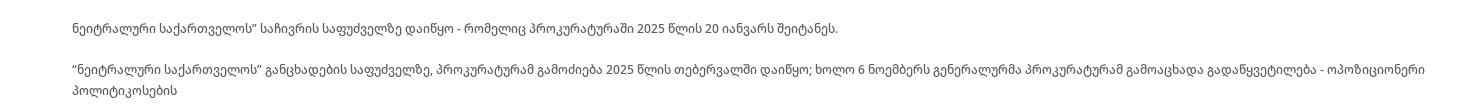ნეიტრალური საქართველოს” საჩივრის საფუძველზე დაიწყო - რომელიც პროკურატურაში 2025 წლის 20 იანვარს შეიტანეს.

“ნეიტრალური საქართველოს” განცხადების საფუძველზე, პროკურატურამ გამოძიება 2025 წლის თებერვალში დაიწყო; ხოლო 6 ნოემბერს გენერალურმა პროკურატურამ გამოაცხადა გადაწყვეტილება - ოპოზიციონერი პოლიტიკოსების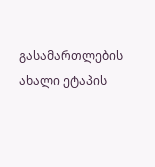გასამართლების ახალი ეტაპის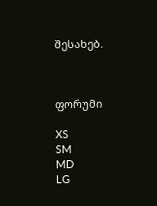შესახებ.



ფორუმი

XS
SM
MD
LG